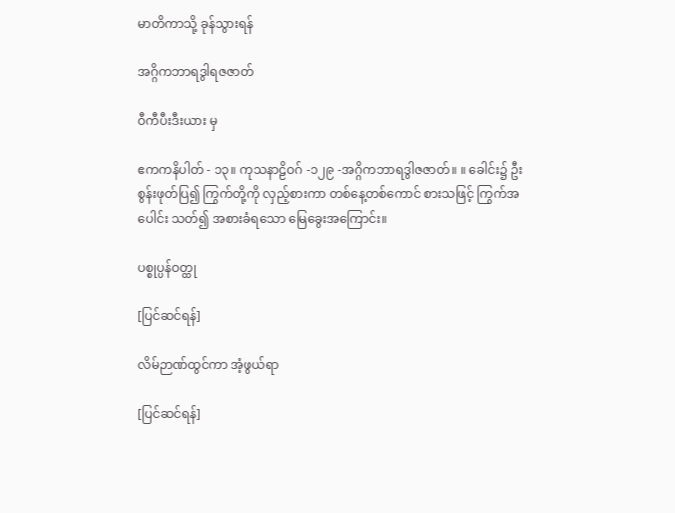မာတိကာသို့ ခုန်သွားရန်

အဂ္ဂိကဘာရဒွါရဇဇာတ်

ဝီကီပီးဒီးယား မှ

ဧကကနိပါတ် - ၁၃။ ကုသနာဠိဝဂ် -၁၂၉ -အဂ္ဂိကဘာရဒွါဇဇာတ်။ ။ ခေါင်း၌ ဦးစွန်းဖုတ်ပြ၍ ကြွက်တို့ကို လှည့်စားကာ တစ်နေ့တစ်ကောင် စားသဖြင့် ကြွက်အပေါင်း သတ်၍ အစားခံရသော မြေခွေးအကြောင်း။

ပစ္စုပ္ပန်ဝတ္ထု

[ပြင်ဆင်ရန်]

လိမ်ဉာဏ်ထွင်ကာ အံ့ဖွယ်ရာ

[ပြင်ဆင်ရန်]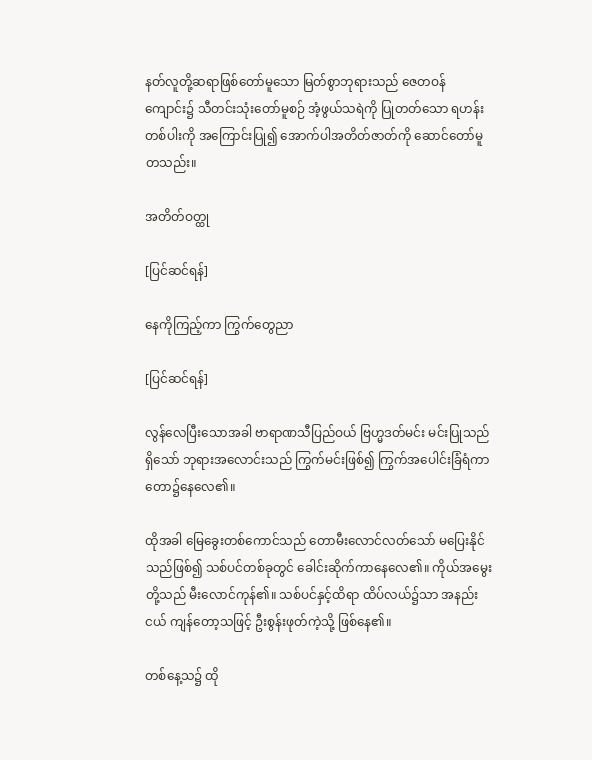နတ်လူတို့ဆရာဖြစ်တော်မူသော မြတ်စွာဘုရားသည် ဇေတဝန်ကျောင်း၌ သီတင်းသုံးတော်မူစဉ် အံ့ဖွယ်သရဲကို ပြုတတ်သော ရဟန်းတစ်ပါးကို အကြောင်းပြု၍ အောက်ပါအတိတ်ဇာတ်ကို ဆောင်တော်မူတသည်း။

အတိတ်ဝတ္ထု

[ပြင်ဆင်ရန်]

နေကိုကြည့်ကာ ကြွက်တွေညာ

[ပြင်ဆင်ရန်]

လွန်လေပြီးသောအခါ ဗာရာဏသီပြည်ဝယ် ဗြဟ္မဒတ်မင်း မင်းပြုသည်ရှိသော် ဘုရားအလောင်းသည် ကြွက်မင်းဖြစ်၍ ကြွက်အပေါင်းခြံရံကာ တော၌နေလေ၏။

ထိုအခါ မြေခွေးတစ်ကောင်သည် တောမီးလောင်လတ်သော် မပြေးနိုင်သည်ဖြစ်၍ သစ်ပင်တစ်ခုတွင် ခေါင်းဆိုက်ကာနေလေ၏။ ကိုယ်အမွေးတို့သည် မီးလောင်ကုန်၏။ သစ်ပင်နှင့်ထိရာ ထိပ်လယ်၌သာ အနည်းငယ် ကျန်တော့သဖြင့် ဦးစွန်းဖုတ်ကဲ့သို့ ဖြစ်နေ၏။

တစ်နေ့သ၌ ထို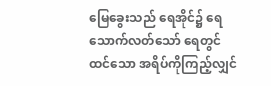မြေခွေးသည် ရေအိုင်၌ ရေသောက်လတ်သော် ရေတွင်ထင်သော အရိပ်ကိုကြည့်လျှင်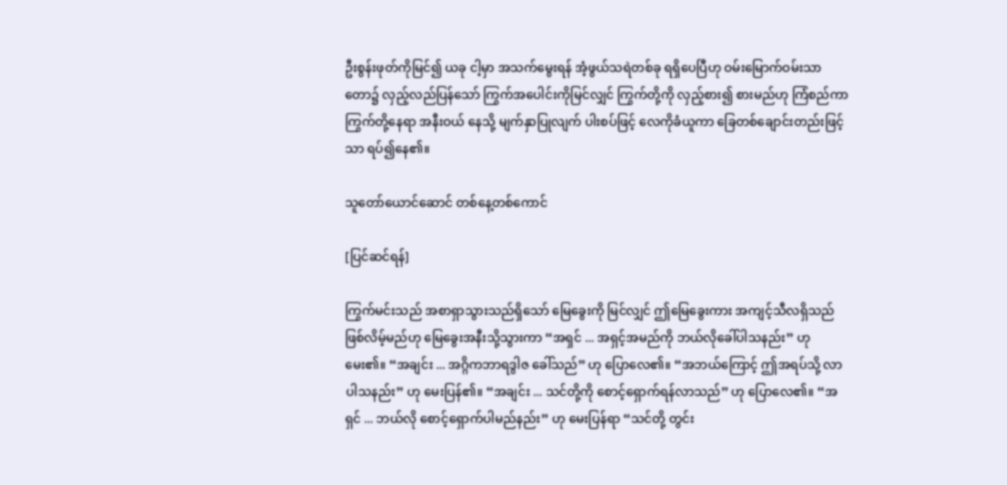ဦးစွန်းဖုတ်ကိုမြင်၍ ယခု ငါ့မှာ အသက်မွေးရန် အံ့ဖွယ်သရဲတစ်ခု ရရှိပေပြီဟု ဝမ်းမြောက်ဝမ်းသာ တော၌ လှည့်လည်ပြန်သော် ကြွက်အပေါင်းကိုမြင်လျှင် ကြွက်တို့ကို လှည့်စား၍ စားမည်ဟု ကြံစည်ကာ ကြွက်တို့နေရာ အနီးဝယ် နေသို့ မျက်နှာပြုလျက် ပါးစပ်ဖြင့် လေကိုခံယူကာ ခြေတစ်ချောင်းတည်းဖြင့်သာ ရပ်၍နေ၏။

သူတော်ယောင်ဆောင် တစ်နေ့တစ်ကောင်

[ပြင်ဆင်ရန်]

ကြွက်မင်းသည် အစာရှာသွားသည်ရှိသော် မြေခွေးကို မြင်လျှင် ဤမြေခွေးကား အကျင့်သီလရှိသည် ဖြစ်လိမ့်မည်ဟု မြေခွေးအနီးသို့သွားကာ “အရှင် ... အရှင့်အမည်ကို ဘယ်လိုခေါ်ပါသနည်း” ဟု မေး၏။ “အချင်း ... အဂ္ဂိကဘာရဒွါဇ ခေါ်သည်” ဟု ပြောလေ၏။ “အဘယ်ကြောင့် ဤအရပ်သို့ လာပါသနည်း” ဟု မေးပြန်၏။ “အချင်း ... သင်တို့ကို စောင့်ရှောက်ရန်လာသည်” ဟု ပြောလေ၏။ “အရှင် ... ဘယ်လို စောင့်ရှောက်ပါမည်နည်း” ဟု မေးပြန်ရာ “သင်တို့ တွင်း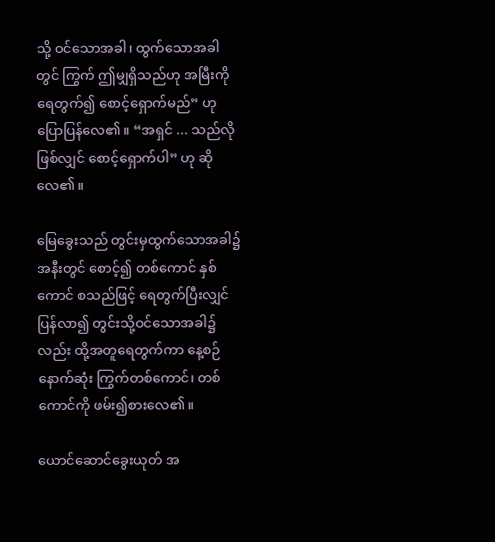သို့ ဝင်သောအခါ၊ ထွက်သောအခါတွင် ကြွက် ဤမျှရှိသည်ဟု အမြီးကိုရေတွက်၍ စောင့်ရှောက်မည်” ဟု ပြောပြန်လေ၏။ “အရှင် ... သည်လိုဖြစ်လျှင် စောင့်ရှောက်ပါ” ဟု ဆိုလေ၏။

မြေခွေးသည် တွင်းမှထွက်သောအခါ၌ အနီးတွင် စောင့်၍ တစ်ကောင် နှစ်ကောင် စသည်ဖြင့် ရေတွက်ပြီးလျှင် ပြန်လာ၍ တွင်းသို့ဝင်သောအခါ၌လည်း ထို့အတူရေတွက်ကာ နေ့စဉ် နောက်ဆုံး ကြွက်တစ်ကောင်၊ တစ်ကောင်ကို ဖမ်း၍စားလေ၏။

ယောင်ဆောင်ခွေးယုတ် အ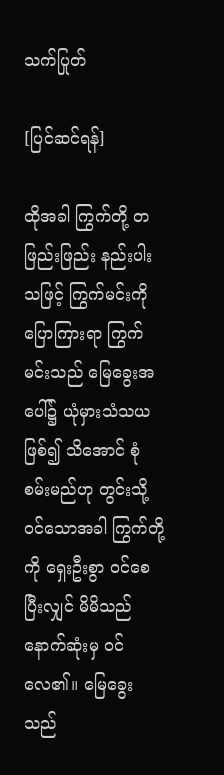သက်ပြုတ်

[ပြင်ဆင်ရန်]

ထိုအခါ ကြွက်တို့ တဖြည်းဖြည်း နည်းပါးသဖြင့် ကြွက်မင်းကို ပြောကြားရာ ကြွက်မင်းသည် မြေခွေးအပေါ်၌ ယုံမှားသံသယဖြစ်၍ သိအောင် စုံစမ်းမည်ဟု တွင်းသို့ဝင်သောအခါ ကြွက်တို့ကို ရှေးဦးစွာ ဝင်စေပြီးလျှင် မိမိသည် နောက်ဆုံးမှ ဝင်လေ၏။ မြေခွေးသည်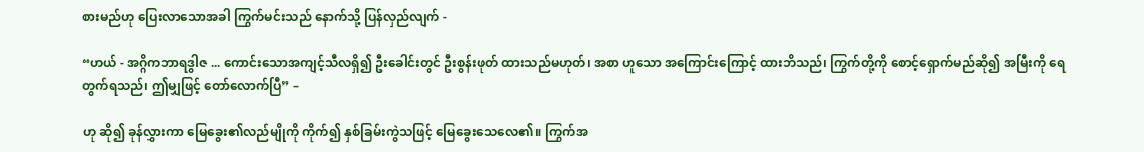စားမည်ဟု ပြေးလာသောအခါ ကြွက်မင်းသည် နောက်သို့ ပြန်လှည်လျက် -

“ဟယ် - အဂ္ဂိကဘာရဒွါဇ ... ကောင်းသောအကျင့်သီလရှိ၍ ဦးခေါင်းတွင် ဦးစွန်းဖုတ် ထားသည်မဟုတ်၊ အစာ ဟူသော အကြောင်းကြောင့် ထားဘိသည်၊ ကြွက်တို့ကို စောင့်ရှောက်မည်ဆို၍ အမြီးကို ရေတွက်ရသည်၊ ဤမျှဖြင့် တော်လောက်ပြီ” –

ဟု ဆို၍ ခုန်လွှားကာ မြေခွေး၏လည်မျိုကို ကိုက်၍ နှစ်ခြမ်းကွဲသဖြင့် မြေခွေးသေလေ၏။ ကြွက်အ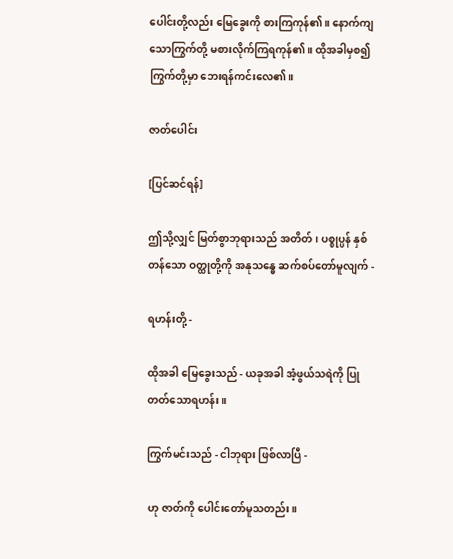ပေါင်းတို့လည်း မြေခွေးကို စားကြကုန်၏။ နောက်ကျသောကြွက်တို့ မစားလိုက်ကြရကုန်၏။ ထိုအခါမှစ၍ ကြွက်တို့မှာ ဘေးရန်ကင်းလေ၏။

ဇာတ်ပေါင်း

[ပြင်ဆင်ရန်]

ဤသို့လျှင် မြတ်စွာဘုရားသည် အတိတ်၊ ပစ္စုပ္ပန် နှစ်တန်သော ဝတ္ထုတို့ကို အနုသန္ဓေ ဆက်စပ်တော်မူလျက် -

ရဟန်းတို့ -

ထိုအခါ မြေခွေးသည် - ယခုအခါ အံ့ဖွယ်သရဲကို ပြုတတ်သောရဟန်း။

ကြွက်မင်းသည် - ငါဘုရား ဖြစ်လာပြီ -

ဟု ဇာတ်ကို ပေါင်းတော်မူသတည်း။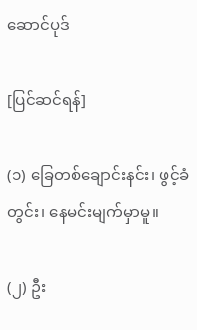ဆောင်ပုဒ်

[ပြင်ဆင်ရန်]

(၁) ခြေတစ်ချောင်းနင်း၊ ဖွင့်ခံတွင်း၊ နေမင်းမျက်မှာမူ။

(၂) ဦး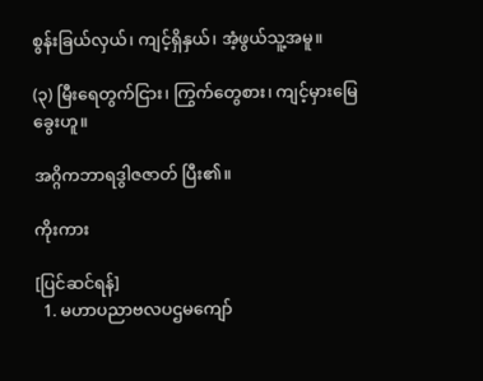စွန်းခြယ်လှယ်၊ ကျင့်ရှိနှယ်၊ အံ့ဖွယ်သူ့အမူ။

(၃) မြီးရေတွက်ငြား၊ ကြွက်တွေစား၊ ကျင့်မှားမြေခွေးဟူ။

အဂ္ဂိကဘာရဒွါဇဇာတ် ပြီး၏။

ကိုးကား

[ပြင်ဆင်ရန်]
  1. မဟာပညာဗလပဌမကျော်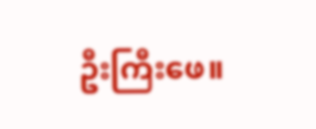ဦးကြီးဖေ။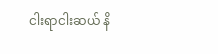ငါးရာငါးဆယ် နိ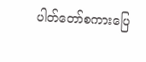ပါတ်တော်စကားပြေ